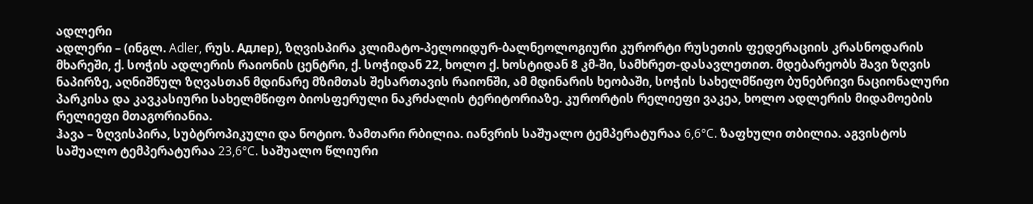ადლერი
ადლერი – (ინგლ. Adler, რუს. Адлер), ზღვისპირა კლიმატო-პელოიდურ-ბალნეოლოგიური კურორტი რუსეთის ფედერაციის კრასნოდარის მხარეში, ქ. სოჭის ადლერის რაიონის ცენტრი, ქ. სოჭიდან 22, ხოლო ქ. ხოსტიდან 8 კმ-ში, სამხრეთ-დასავლეთით. მდებარეობს შავი ზღვის ნაპირზე, აღნიშნულ ზღვასთან მდინარე მზიმთას შესართავის რაიონში, ამ მდინარის ხეობაში, სოჭის სახელმწიფო ბუნებრივი ნაციონალური პარკისა და კავკასიური სახელმწიფო ბიოსფერული ნაკრძალის ტერიტორიაზე. კურორტის რელიეფი ვაკეა, ხოლო ადლერის მიდამოების რელიეფი მთაგორიანია.
ჰავა – ზღვისპირა, სუბტროპიკული და ნოტიო. ზამთარი რბილია. იანვრის საშუალო ტემპერატურაა 6,6°C. ზაფხული თბილია. აგვისტოს საშუალო ტემპერატურაა 23,6°C. საშუალო წლიური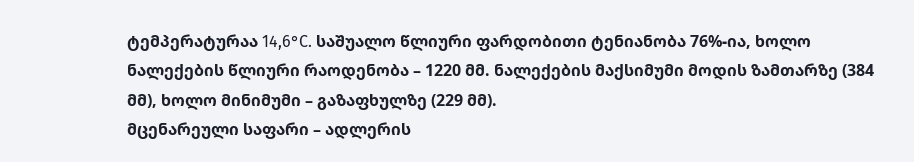ტემპერატურაა 14,6°C. საშუალო წლიური ფარდობითი ტენიანობა 76%-ია, ხოლო ნალექების წლიური რაოდენობა – 1220 მმ. ნალექების მაქსიმუმი მოდის ზამთარზე (384 მმ), ხოლო მინიმუმი – გაზაფხულზე (229 მმ).
მცენარეული საფარი – ადლერის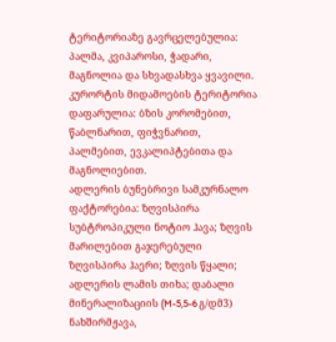ტერიტორიაზე გავრცელებულია: პალმა, კვიპაროსი, ჭადარი, მაგნოლია და სხვადასხვა ყვავილი. კურორტის მიდამოების ტერიტორია დაფარულია: ბზის კორომებით, წაბლნარით, ფიჭვნარით, პალმებით, ევკალიპტებითა და მაგნოლიებით.
ადლერის ბუნებრივი სამკურნალო ფაქტორებია: ზღვისპირა სუბტროპიკული ნოტიო ჰავა; ზღვის მარილებით გაჯერებული ზღვისპირა ჰაერი; ზღვის წყალი; ადლერის ლამის თიხა; დაბალი მინერალიზაციის (M-5,5-6 გ/დმ3) ნახშირმჟავა,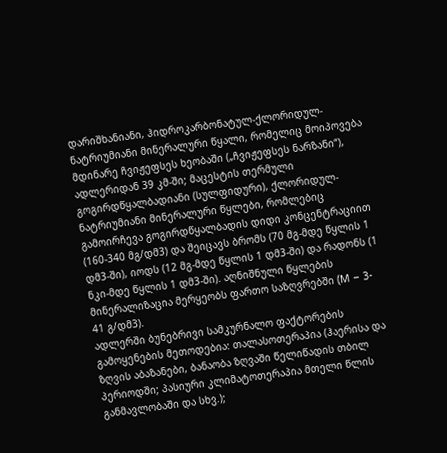დარიშხანიანი, ჰიდროკარბონატულ-ქლორიდულ-ნატრიუმიანი მინერალური წყალი, რომელიც მოიპოვება მდინარე ჩვიჟეფსეს ხეობაში („ჩვიჟეფსეს ნარზანი“), ადლერიდან 39 კმ-ში; მაცესტის თერმული გოგირდწყალბადიანი (სულფიდური), ქლორიდულ-ნატრიუმიანი მინერალური წყლები, რომლებიც გამოირჩევა გოგირდწყალბადის დიდი კონცენტრაციით (160-340 მგ/დმ3) და შეიცავს ბრომს (70 მგ-მდე წყლის 1 დმ3-ში), იოდს (12 მგ-მდე წყლის 1 დმ3-ში) და რადონს (1 ნკი-მდე წყლის 1 დმ3-ში). აღნიშნული წყლების მინერალიზაცია მერყეობს ფართო საზღვრებში (M – 3- 41 გ/დმ3).
ადლერში ბუნებრივი სამკურნალო ფაქტორების გამოყენების მეთოდებია: თალასოთერაპია (ჰაერისა და ზღვის აბაზანები, ბანაობა ზღვაში წელიწადის თბილ პერიოდში; პასიური კლიმატოთერაპია მთელი წლის განმავლობაში და სხვ.);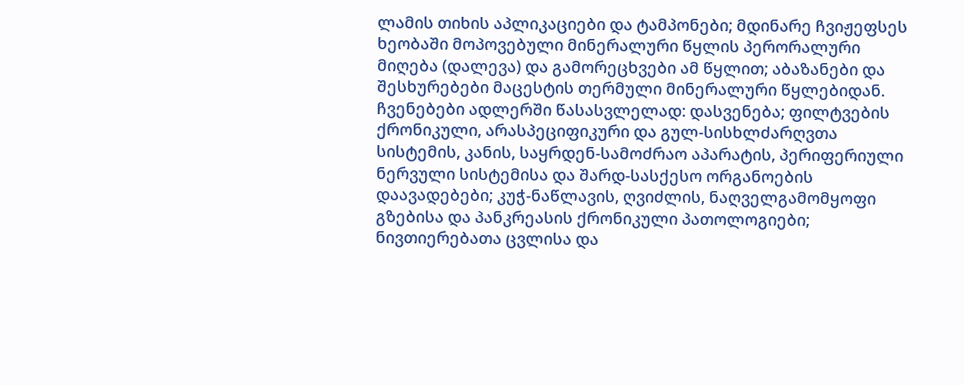ლამის თიხის აპლიკაციები და ტამპონები; მდინარე ჩვიჟეფსეს ხეობაში მოპოვებული მინერალური წყლის პერორალური მიღება (დალევა) და გამორეცხვები ამ წყლით; აბაზანები და შესხურებები მაცესტის თერმული მინერალური წყლებიდან.
ჩვენებები ადლერში წასასვლელად: დასვენება; ფილტვების ქრონიკული, არასპეციფიკური და გულ-სისხლძარღვთა სისტემის, კანის, საყრდენ-სამოძრაო აპარატის, პერიფერიული ნერვული სისტემისა და შარდ-სასქესო ორგანოების დაავადებები; კუჭ-ნაწლავის, ღვიძლის, ნაღველგამომყოფი გზებისა და პანკრეასის ქრონიკული პათოლოგიები; ნივთიერებათა ცვლისა და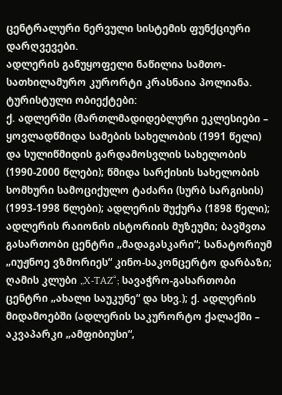ცენტრალური ნერვული სისტემის ფუნქციური დარღვევები.
ადლერის განუყოფელი ნაწილია სამთო-სათხილამურო კურორტი კრასნაია პოლიანა.
ტურისტული ობიექტები:
ქ. ადლერში (მართლმადიდებლური ეკლესიები – ყოვლადწმიდა სამების სახელობის (1991 წელი) და სულიწმიდის გარდამოსვლის სახელობის (1990-2000 წლები); წმიდა სარქისის სახელობის სომხური სამოციქულო ტაძარი (სურბ სარგისის) (1993-1998 წლები); ადლერის შუქურა (1898 წელი); ადლერის რაიონის ისტორიის მუზეუმი; ბავშვთა გასართობი ცენტრი „მადაგასკარი“; სანატორიუმ „იუჟნოე ვზმორიეს“ კინო-საკონცერტო დარბაზი; ღამის კლუბი „X-TAZ“; სავაჭრო-გასართობი ცენტრი „ახალი საუკუნე“ და სხვ.); ქ. ადლერის მიდამოებში (ადლერის საკურორტო ქალაქში – აკვაპარკი „ამფიბიუსი“,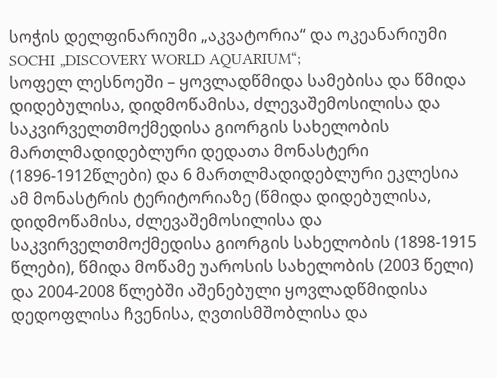სოჭის დელფინარიუმი „აკვატორია“ და ოკეანარიუმი SOCHI „DISCOVERY WORLD AQUARIUM“;
სოფელ ლესნოეში – ყოვლადწმიდა სამებისა და წმიდა დიდებულისა, დიდმოწამისა, ძლევაშემოსილისა და საკვირველთმოქმედისა გიორგის სახელობის მართლმადიდებლური დედათა მონასტერი (1896-1912წლები) და 6 მართლმადიდებლური ეკლესია ამ მონასტრის ტერიტორიაზე (წმიდა დიდებულისა, დიდმოწამისა, ძლევაშემოსილისა და საკვირველთმოქმედისა გიორგის სახელობის (1898-1915 წლები), წმიდა მოწამე უაროსის სახელობის (2003 წელი) და 2004-2008 წლებში აშენებული ყოვლადწმიდისა დედოფლისა ჩვენისა, ღვთისმშობლისა და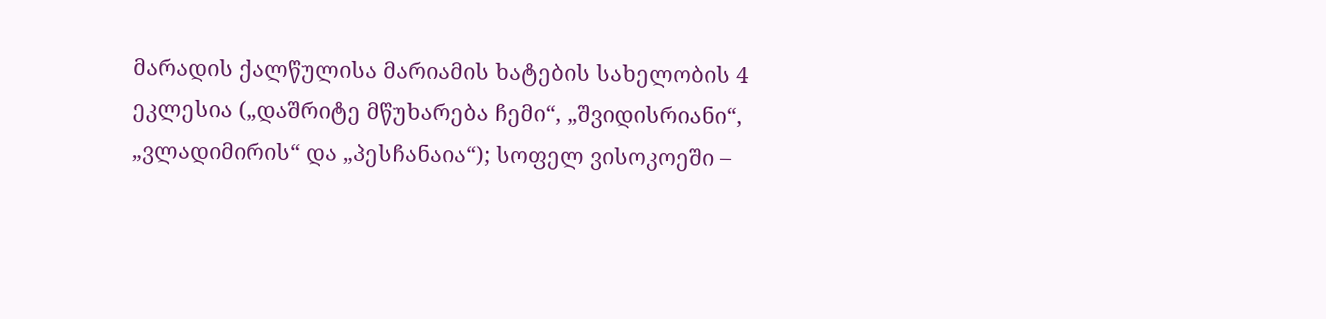მარადის ქალწულისა მარიამის ხატების სახელობის 4 ეკლესია („დაშრიტე მწუხარება ჩემი“, „შვიდისრიანი“, „ვლადიმირის“ და „პესჩანაია“); სოფელ ვისოკოეში –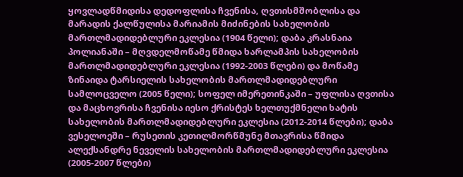ყოვლადწმიდისა დედოფლისა ჩვენისა, ღვთისმშობლისა და მარადის ქალწულისა მარიამის მიძინების სახელობის მართლმადიდებლური ეკლესია (1904 წელი); დაბა კრასნაია პოლიანაში – მღვდელმოწამე წმიდა ხარლამპის სახელობის მართლმადიდებლური ეკლესია (1992-2003 წლები) და მოწამე ზინაიდა ტარსიელის სახელობის მართლმადიდებლური სამლოცველო (2005 წელი); სოფელ იმერეთინკაში – უფლისა ღვთისა და მაცხოვრისა ჩვენისა იესო ქრისტეს ხელთუქმნელი ხატის სახელობის მართლმადიდებლური ეკლესია (2012-2014 წლები); დაბა ვესელოეში – რუსეთის კეთილმორწმუნე მთავრისა წმიდა ალექსანდრე ნეველის სახელობის მართლმადიდებლური ეკლესია (2005-2007 წლები)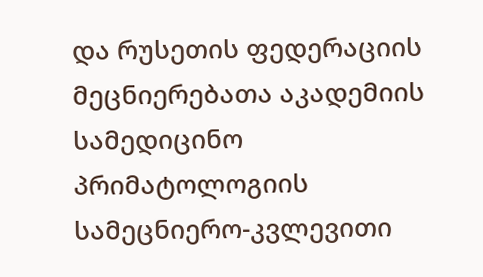და რუსეთის ფედერაციის მეცნიერებათა აკადემიის სამედიცინო პრიმატოლოგიის სამეცნიერო-კვლევითი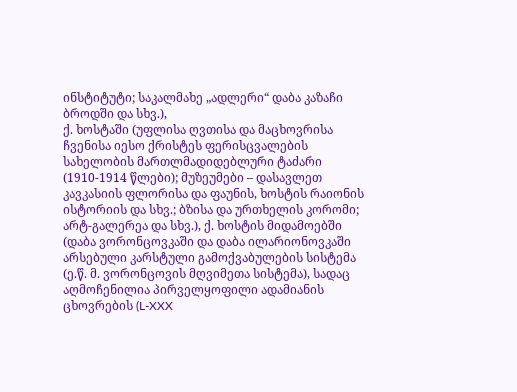ინსტიტუტი; საკალმახე „ადლერი“ დაბა კაზაჩი ბროდში და სხვ.),
ქ. ხოსტაში (უფლისა ღვთისა და მაცხოვრისა ჩვენისა იესო ქრისტეს ფერისცვალების სახელობის მართლმადიდებლური ტაძარი (1910-1914 წლები); მუზეუმები – დასავლეთ კავკასიის ფლორისა და ფაუნის, ხოსტის რაიონის ისტორიის და სხვ.; ბზისა და ურთხელის კორომი; არტ-გალერეა და სხვ.), ქ. ხოსტის მიდამოებში (დაბა ვორონცოვკაში და დაბა ილარიონოვკაში არსებული კარსტული გამოქვაბულების სისტემა (ე.წ. მ. ვორონცოვის მღვიმეთა სისტემა), სადაც აღმოჩენილია პირველყოფილი ადამიანის ცხოვრების (L-XXX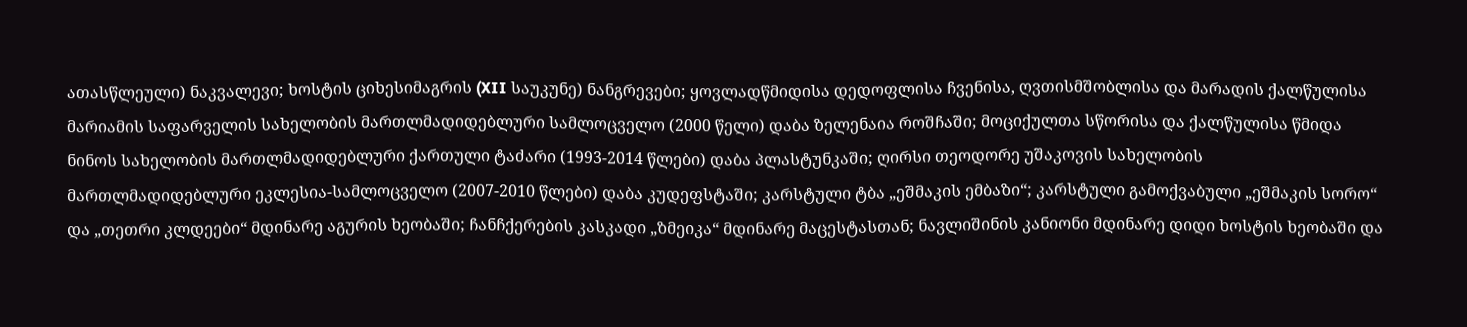ათასწლეული) ნაკვალევი; ხოსტის ციხესიმაგრის (XII საუკუნე) ნანგრევები; ყოვლადწმიდისა დედოფლისა ჩვენისა, ღვთისმშობლისა და მარადის ქალწულისა მარიამის საფარველის სახელობის მართლმადიდებლური სამლოცველო (2000 წელი) დაბა ზელენაია როშჩაში; მოციქულთა სწორისა და ქალწულისა წმიდა ნინოს სახელობის მართლმადიდებლური ქართული ტაძარი (1993-2014 წლები) დაბა პლასტუნკაში; ღირსი თეოდორე უშაკოვის სახელობის მართლმადიდებლური ეკლესია-სამლოცველო (2007-2010 წლები) დაბა კუდეფსტაში; კარსტული ტბა „ეშმაკის ემბაზი“; კარსტული გამოქვაბული „ეშმაკის სორო“ და „თეთრი კლდეები“ მდინარე აგურის ხეობაში; ჩანჩქერების კასკადი „ზმეიკა“ მდინარე მაცესტასთან; ნავლიშინის კანიონი მდინარე დიდი ხოსტის ხეობაში და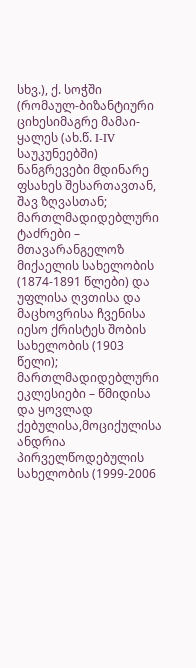სხვ.), ქ. სოჭში (რომაულ-ბიზანტიური ციხესიმაგრე მამაი-ყალეს (ახ.წ. I-IV საუკუნეებში) ნანგრევები მდინარე ფსახეს შესართავთან, შავ ზღვასთან; მართლმადიდებლური ტაძრები – მთავარანგელოზ მიქაელის სახელობის (1874-1891 წლები) და უფლისა ღვთისა და მაცხოვრისა ჩვენისა იესო ქრისტეს შობის სახელობის (1903 წელი); მართლმადიდებლური ეკლესიები – წმიდისა და ყოვლად ქებულისა,მოციქულისა ანდრია პირველწოდებულის სახელობის (1999-2006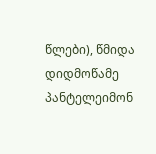წლები), წმიდა დიდმოწამე პანტელეიმონ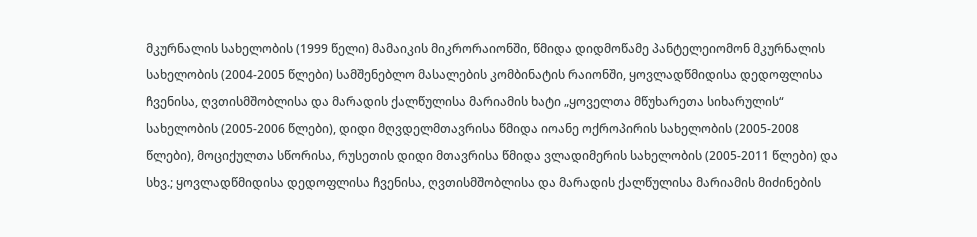მკურნალის სახელობის (1999 წელი) მამაიკის მიკრორაიონში, წმიდა დიდმოწამე პანტელეიომონ მკურნალის სახელობის (2004-2005 წლები) სამშენებლო მასალების კომბინატის რაიონში, ყოვლადწმიდისა დედოფლისა ჩვენისა, ღვთისმშობლისა და მარადის ქალწულისა მარიამის ხატი „ყოველთა მწუხარეთა სიხარულის“ სახელობის (2005-2006 წლები), დიდი მღვდელმთავრისა წმიდა იოანე ოქროპირის სახელობის (2005-2008 წლები), მოციქულთა სწორისა, რუსეთის დიდი მთავრისა წმიდა ვლადიმერის სახელობის (2005-2011 წლები) და სხვ.; ყოვლადწმიდისა დედოფლისა ჩვენისა, ღვთისმშობლისა და მარადის ქალწულისა მარიამის მიძინების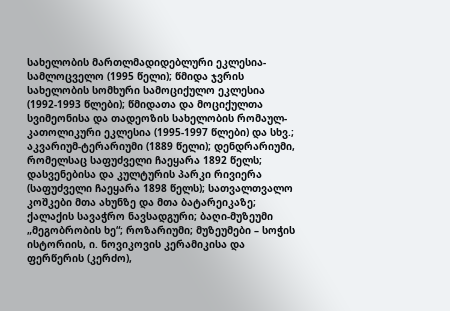სახელობის მართლმადიდებლური ეკლესია-სამლოცველო (1995 წელი); წმიდა ჯვრის სახელობის სომხური სამოციქულო ეკლესია (1992-1993 წლები); წმიდათა და მოციქულთა სვიმეონისა და თადეოზის სახელობის რომაულ-კათოლიკური ეკლესია (1995-1997 წლები) და სხვ.; აკვარიუმ-ტერარიუმი (1889 წელი); დენდრარიუმი, რომელსაც საფუძველი ჩაეყარა 1892 წელს; დასვენებისა და კულტურის პარკი რივიერა (საფუძველი ჩაეყარა 1898 წელს); სათვალთვალო კოშკები მთა ახუნზე და მთა ბატარეიკაზე; ქალაქის სავაჭრო ნავსადგური; ბაღი-მუზეუმი „მეგობრობის ხე“; როზარიუმი; მუზეუმები – სოჭის ისტორიის, ი. ნოვიკოვის კერამიკისა და ფერწერის (კერძო),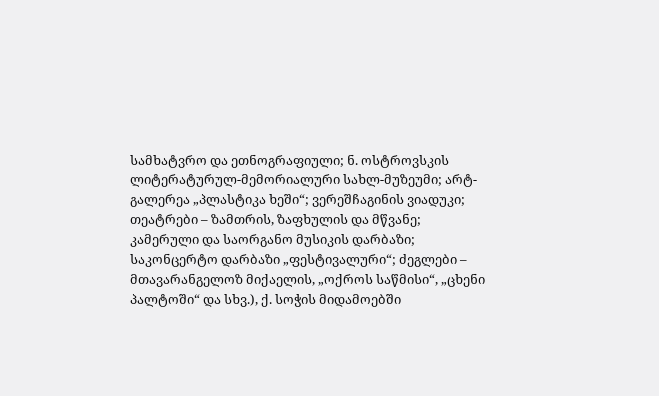სამხატვრო და ეთნოგრაფიული; ნ. ოსტროვსკის ლიტერატურულ-მემორიალური სახლ-მუზეუმი; არტ-გალერეა „პლასტიკა ხეში“; ვერეშჩაგინის ვიადუკი; თეატრები – ზამთრის, ზაფხულის და მწვანე; კამერული და საორგანო მუსიკის დარბაზი; საკონცერტო დარბაზი „ფესტივალური“; ძეგლები – მთავარანგელოზ მიქაელის, „ოქროს საწმისი“, „ცხენი პალტოში“ და სხვ.), ქ. სოჭის მიდამოებში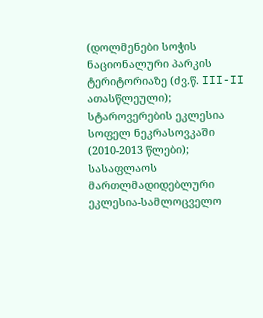(დოლმენები სოჭის ნაციონალური პარკის ტერიტორიაზე (ძვ.წ. III-II ათასწლეული); სტაროვერების ეკლესია სოფელ ნეკრასოვკაში (2010-2013 წლები); სასაფლაოს მართლმადიდებლური ეკლესია-სამლოცველო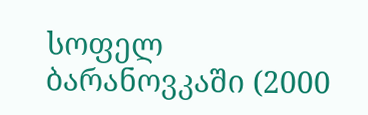სოფელ ბარანოვკაში (2000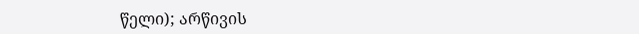წელი); არწივის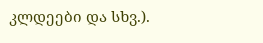კლდეები და სხვ.).